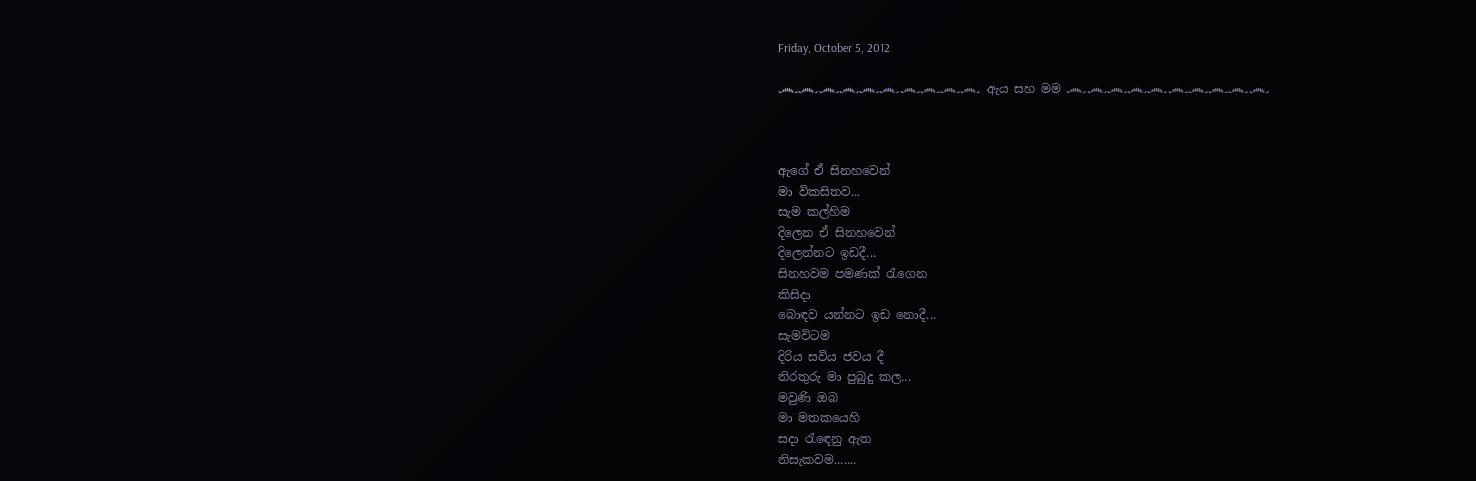Friday, October 5, 2012

෴෴෴෴෴෴෴෴෴෴ ඇය සහ මම ෴෴෴෴෴෴෴෴෴෴



ඇගේ ඒ සිනහවෙන්
මා විකසිතව...
සැම කල්හිම
දිලෙන ඒ සිනහවෙන්
දිලෙන්නට ඉඩදී...
සිනහවම පමණක් රැගෙන
කිසිදා
බොඳව යන්නට ඉඩ නොදී...
සැමවිටම
දිරිය සවිය ජවය දී
නිරතුරු මා පුබුදු කල...
මවුණි ඔබ
මා මතකයෙහි
සදා රැඳෙනු ඇත
නිසැකවම.......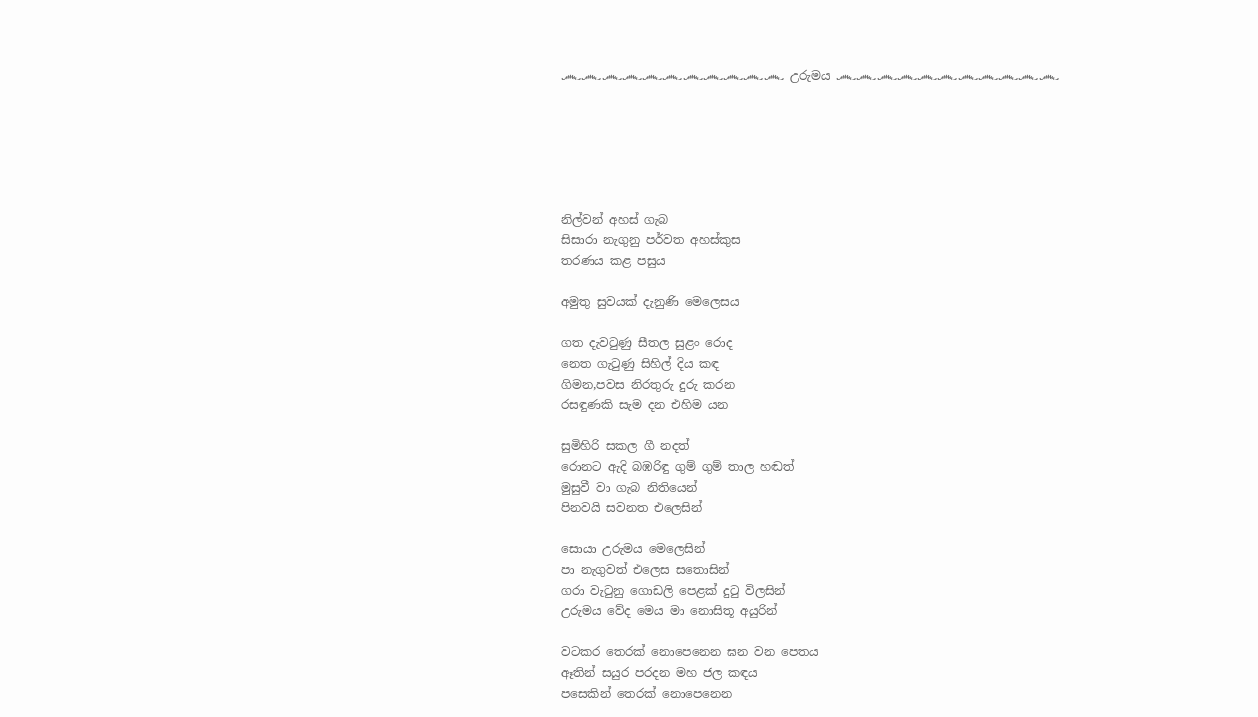෴෴෴෴෴෴෴෴෴෴෴ උරුමය ෴෴෴෴෴෴෴෴෴෴෴






නිල්වන් අහස් ගැබ
සිසාරා නැගුනු පර්වත අහස්කුස
තරණය කළ පසුය

අමුතු සුවයක් දැනුණි මෙලෙසය

ගත දැවටුණු සීතල සුළං රොද
නෙත ගැටුණු සිහිල් දිය කඳ
ගිමන,පවස නිරතුරු දුරු කරන
රසඳුණකි සැම දන එහිම යන

සුමිහිරි සකල ගී නදත්
රොනට ඇදි බඹරිඳු ගුම් ගුම් තාල හඬත්
මුසුවී වා ගැබ නිතියෙන්
පිනවයි සවනත එලෙසින්

සොයා උරුමය මෙලෙසින්
පා නැගුවත් එලෙස සතොසින්
ගරා වැටුනු ගොඩලි පෙළක් දුටු විලසින්
උරුමය වේද මෙය මා නොසිතූ අයුරින්

වටකර තෙරක් නොපෙනෙන ඝන වන පෙතය
ඈතින් සයුර පරදන මහ ජල කඳය
පසෙකින් තෙරක් නොපෙනෙන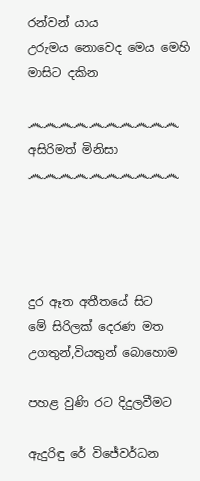රන්වන් යාය
උරුමය නොවෙද මෙය මෙහි මාසිට දකින

෴෴෴෴෴෴෴෴෴෴ අසිරිමත් මිනිසා ෴෴෴෴෴෴෴෴෴෴




දුර ඈත අතීතයේ සිට
මේ සිරිලක් දෙරණ මත
උගතුන්,වියතුන් බොහොම

පහළ වුණි රට දිදුලවීමට

ඇදුරිඳු රේ විජේවර්ධන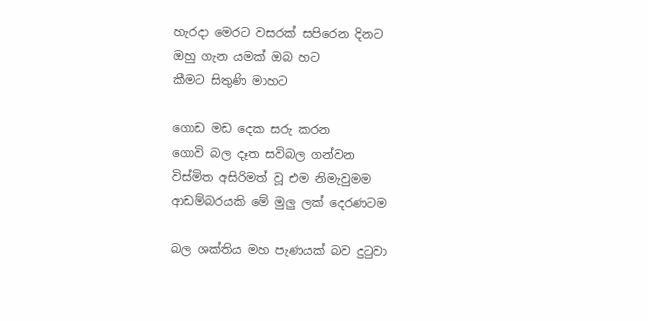හැරදා මෙරට වසරක් සපිරෙන දිනට
ඔහු ගැන යමක් ඔබ හට
කීමට සිතුණි මාහට

ගොඩ මඩ දෙක සරු කරන
ගොවි බල දෑත සවිබල ගන්වන
විස්මිත අසිරිමත් වූ එම නිමැවුමම
ආඩම්බරයකි මේ මුලු ලක් දෙරණටම

බල ශක්තිය මහ පැණයක් බව දුටුවා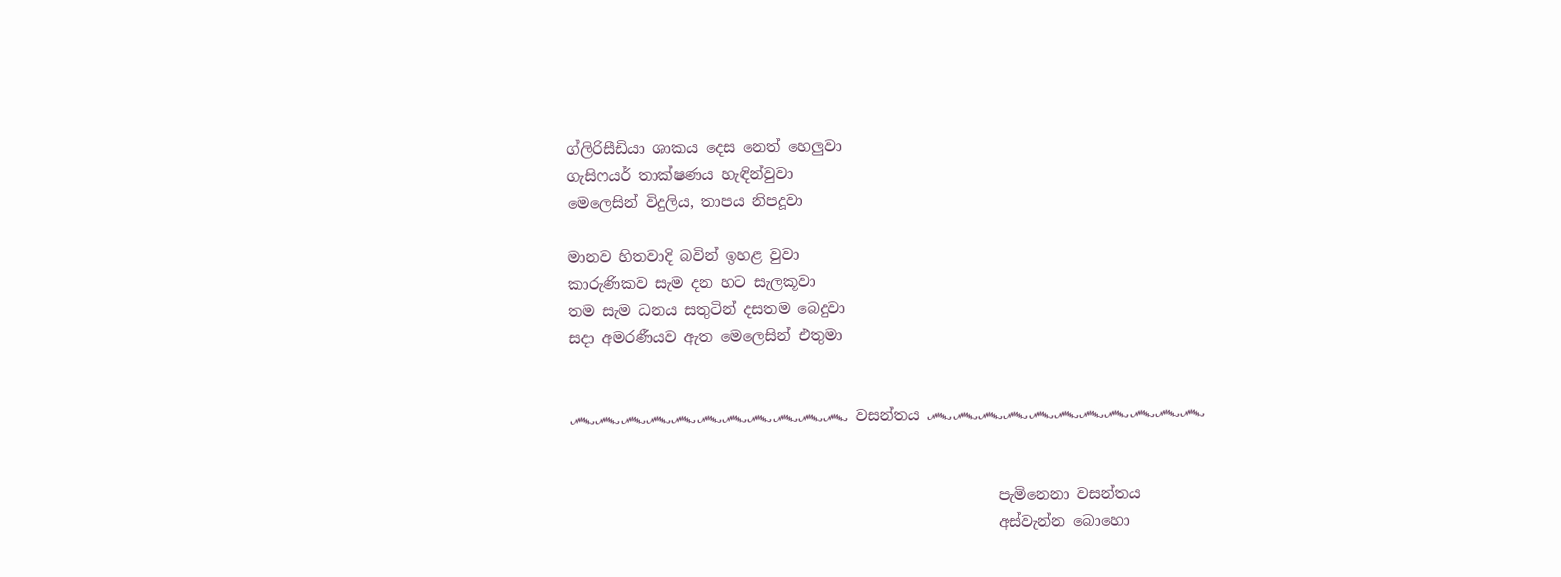ග්ලිරිසීඩියා ශාකය දෙස නෙත් හෙලුවා
ගැසිෆයර් තාක්ෂණය හැඳින්වුවා
මෙලෙසින් විදුලිය, තාපය නිපදූවා

මානව හිතවාදි බවින් ඉහළ වුවා
කාරුණිකව සැම දන හට සැලකූවා
තම සැම ධනය සතුටින් දසතම බෙදුවා
සදා අමරණීයව ඇත මෙලෙසින් එතුමා


෴෴෴෴෴෴෴෴෴෴෴ වසන්තය ෴෴෴෴෴෴෴෴෴෴෴


                                                         පැමිනෙනා වසන්තය
                                                         අස්වැන්න බොහො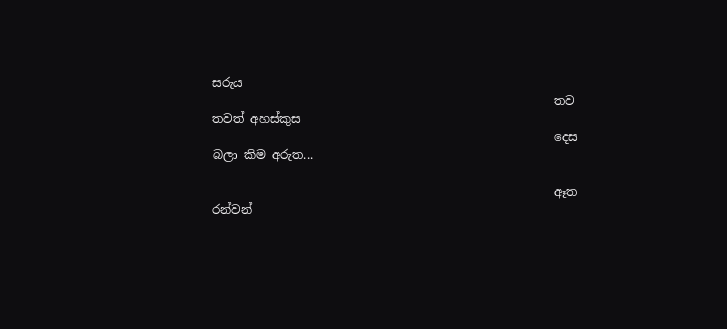සරුය
                                                         තව තවත් අහස්කුස
                                                         දෙස බලා කිම අරුත...

                                                         ඈත රන්වන්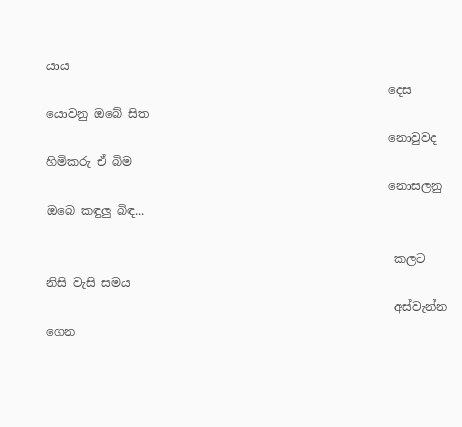යාය
                                                         දෙස යොවනු ඔබේ සිත
                                                         නොවුවද හිමිකරු ඒ බිම
                                                         නොසලනු ඔබෙ කඳුලු බිඳ...

                                                          කලට නිසි වැසි සමය
                                                          අස්වැන්න ගෙන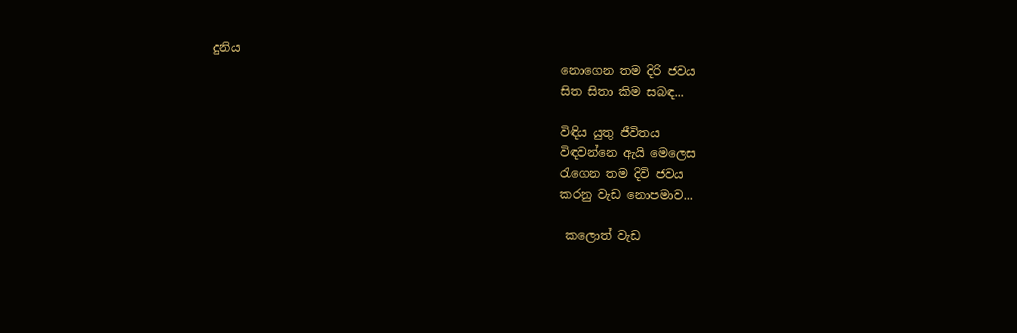දුනිය
                                                          නොගෙන තම දිරි ජවය
                                                          සිත සිතා කිම සබඳ...

                                                          විඳිය යුතු ජීවිතය
                                                          විඳවන්නෙ ඇයි මෙලෙස
                                                          රැගෙන තම දිවි ජවය
                                                          කරනු වැඩ නොපමාව...

                                                           කලොත් වැඩ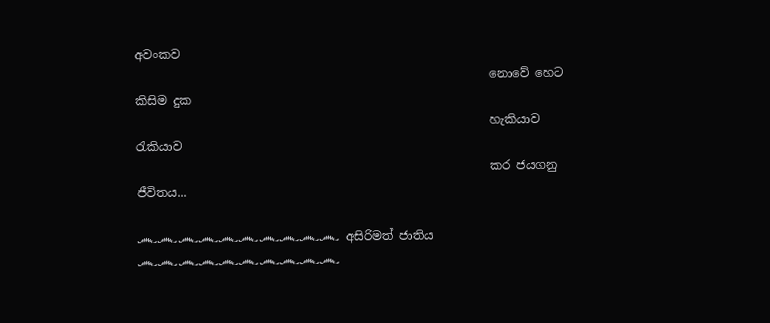අවංකව
                                                           නොවේ හෙට කිසිම දුක
                                                           හැකියාව රැකියාව
                                                           කර ජයගනු ජීවිතය...

෴෴෴෴෴෴෴෴෴෴ අසිරිමත් ජාතිය ෴෴෴෴෴෴෴෴෴෴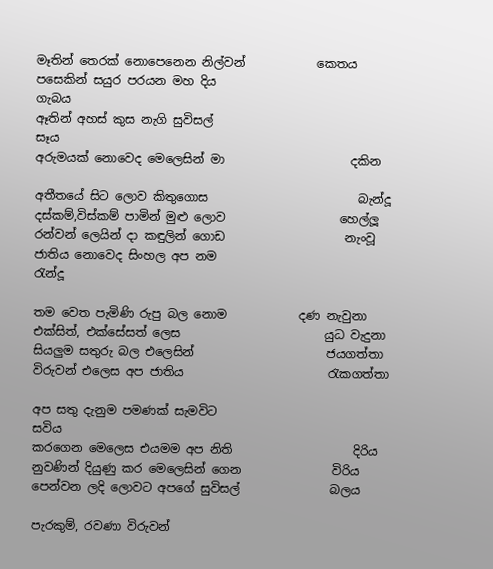මෑතින් තෙරක් නොපෙනෙන නිල්වන්            කෙතය
පසෙකින් සයුර පරයන මහ දිය                         ගැබය
ඈතින් අහස් කුස නැගි සුවිසල්                            සෑය
අරුමයක් නොවෙද මෙලෙසින් මා                     දකින

අතීතයේ සිට ලොව කිතුගොස                         බැන්දූ
දස්කම්,විස්කම් පාමින් මුළු ලොව                   හෙල්ලූ
රන්වන් ලෙයින් දා කඳුලින් ගොඩ                    නැංවූ
ජාතිය නොවෙද සිංහල අප නම                        රැන්දූ

තම වෙත පැමිණි රුපු බල නොම            දණ නැවුනා
එක්සිත්, එක්සේසත් ලෙස                        යුධ වැදුනා
සියලුම සතුරු බල එලෙසින්                      ජයගත්තා
විරුවන් එලෙස අප ජාතිය                        රැකගත්තා

අප සතු දැනුම පමණක් සැමවිට                        සවිය
කරගෙන මෙලෙස එයමම අප නිති                    දිරිය
නුවණින් දියුණු කර මෙලෙසින් ගෙන               විරිය
පෙන්වන ලදි ලොවට අපගේ සුවිසල්               බලය

පැරකුම්, රවණා විරුවන්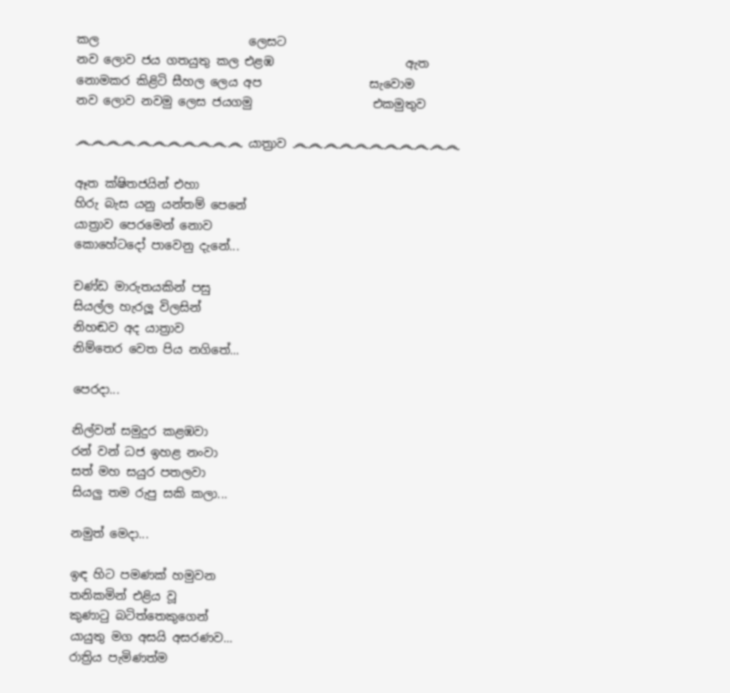කල                         ලෙසට
නව ලොව ජය ගතයුතු කල එළඹ                      ඇත
නොමකර කිළිටි සීහල ලෙය අප                  සැවොම
නව ලොව නවමු ලෙස ජයගමු                    එකමුතුව

෴෴෴෴෴෴෴෴෴෴෴ යාත්‍රාව ෴෴෴෴෴෴෴෴෴෴෴

ඈත ක්ෂිතජයින් එහා
හිරු බැස යනු යන්තම් පෙනේ
යාත්‍රාව පෙරමෙන් නොව
කොහේටදෝ පාවෙනු දැනේ...

චණ්ඩ මාරුතයකින් පසු
සියල්ල හැරලූ විලසින්
නිහඬව අද යාත්‍රාව
නිම්තෙර වෙත පිය නගිතේ...

පෙරදා...

නිල්වන් සමුදුර කළඹවා
රන් වන් ධජ ඉහළ නංවා
සත් මහ සයුර පතලවා
සියලු තම රුපු සකි කලා...

නමුත් මෙදා...

ඉඳ හිට පමණක් හමුවන
තනිකමින් එළිය වූ
කුණාටු බටිත්තෙකුගෙන්
යායුතු මග අසයි අසරණව...
රාත්‍රිය පැමිණත්ම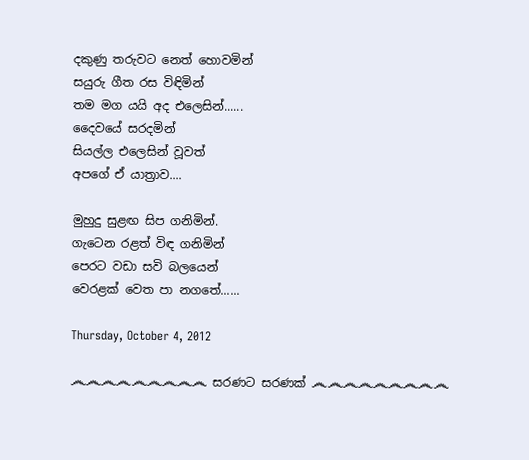දකුණු තරුවට නෙත් හොවමින්
සයුරු ගීත රස විඳිමින්
තම මග යයි අද එලෙසින්......
දෛවයේ සරදමින්
සියල්ල එලෙසින් වූවත්
අපගේ ඒ යාත්‍රාව....

මුහුදු සුළඟ සිප ගනිමින්.
ගැටෙන රළත් විඳ ගනිමින්
පෙරට වඩා සවි බලයෙන්
වෙරළක් වෙත පා නගතේ......

Thursday, October 4, 2012

෴෴෴෴෴෴෴෴෴ සරණට සරණක් ෴෴෴෴෴෴෴෴෴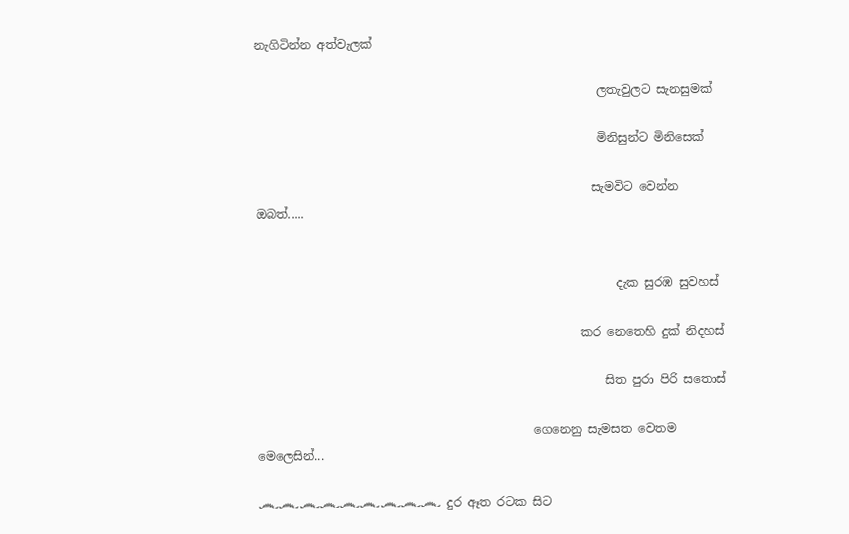නැගිටින්න අත්වැලක්

                                                         ලතැවුලට සැනසුමක්

                                                         මිනිසුන්ට මිනිසෙක්

                                                        සැමවිට වෙන්න ඔබත්.....


                                                            දැක සුරඹ සුවහස්

                                                      කර නෙතෙහි දුක් නිදහස්

                                                          සිත පුරා පිරි සතොස්

                                              ගෙනෙනු සැමසත වෙතම මෙලෙසින්...

෴෴෴෴෴෴෴෴෴ දුර ඈත රටක සිට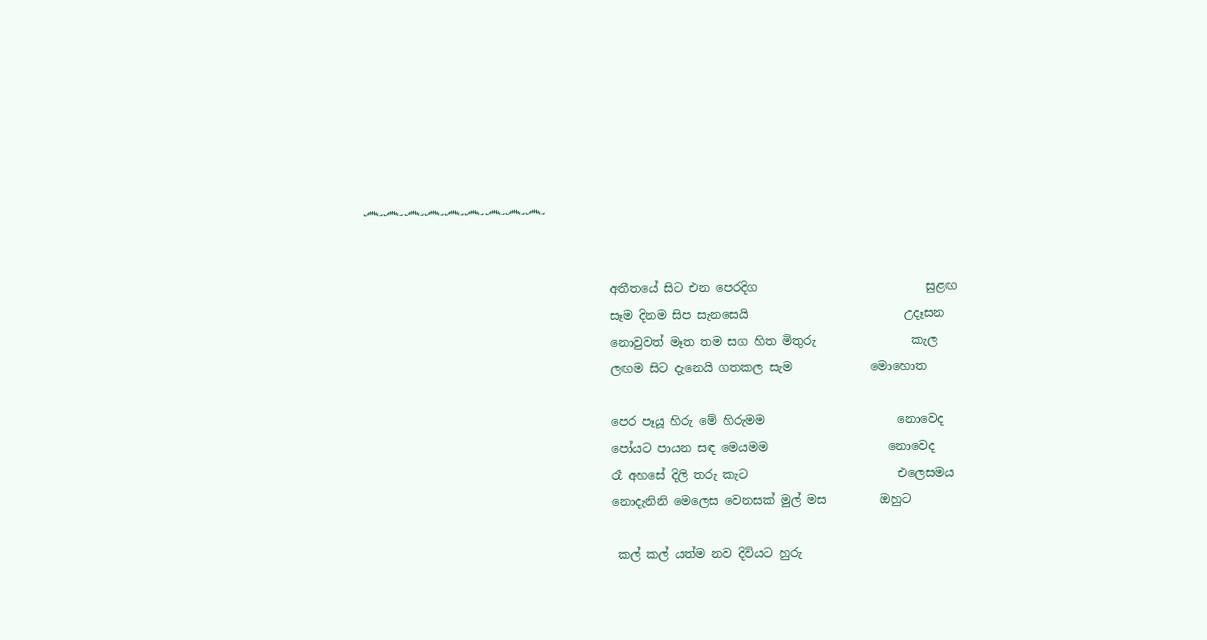෴෴෴෴෴෴෴෴෴


                                         අතීතයේ සිට එන පෙරදිග                            සුළඟ
                                         සෑම දිනම සිප සැනසෙයි                          උදෑසන
                                         නොවුවත් මෑත තම සග හිත මිතුරු                කැල
                                         ලඟම සිට දැනෙයි ගතකල සැම             මොහොත

                                         පෙර පෑයූ හිරු මේ හිරුමම                      නොවෙද
                                         පෝයට පායන සඳ මෙයමම                    නොවෙද
                                         රෑ අහසේ දිලි තරු කැට                         එලෙසමය
                                         නොදැනිනි මෙලෙස වෙනසක් මුල් මස         ඔහුට

                                          කල් කල් යත්ම නව දිවියට හුරු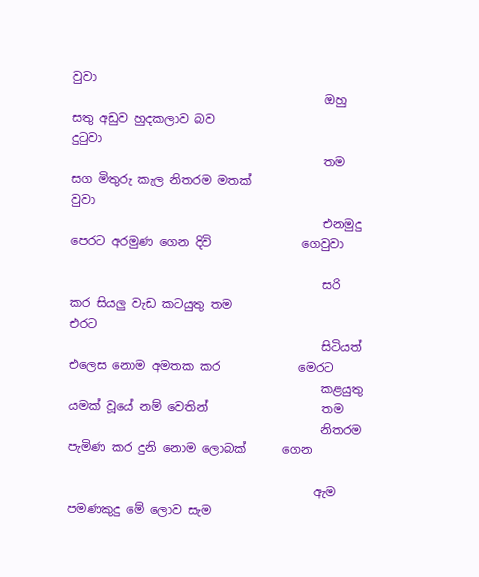වුවා
                                          ඔහු සතු අඩුව හුදකලාව බව                         දුටුවා
                                          තම සග මිතුරු කැල නිතරම මතක්                වුවා
                                          එනමුදු පෙරට අරමුණ ගෙන දිවි               ගෙවුවා

                                          සරි කර සියලු වැඩ කටයුතු තම                    එරට
                                          සිටියත් එලෙස නොම අමතක කර             මෙරට
                                          කළයුතු යමක් වූයේ නම් වෙතින්                   තම
                                          නිතරම පැමිණ කර දුනි නොම ලොබක්      ගෙන

                                         ඇම පමණකුදු මේ ලොව සැම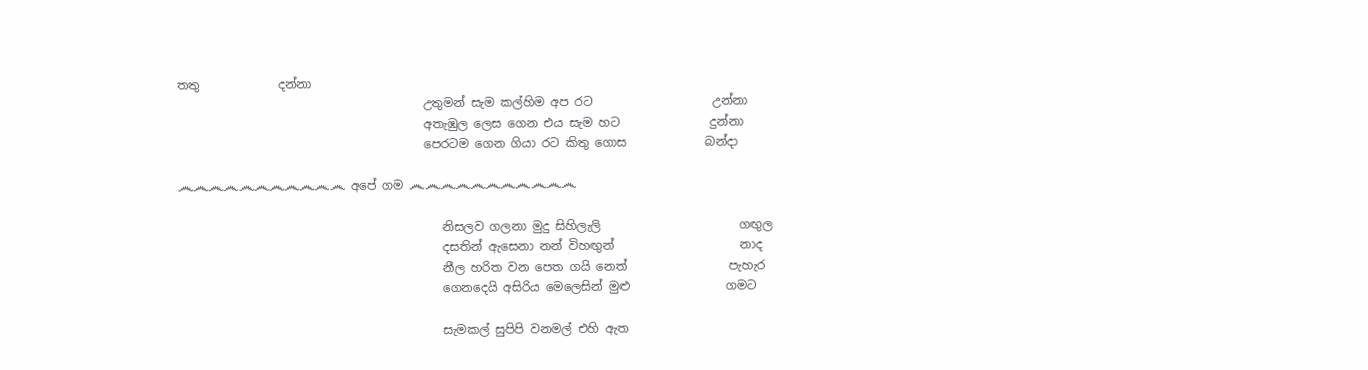තතු             දන්නා
                                         උතුමන් සැම කල්හිම අප රට                    උන්නා
                                         අතැඹුල ලෙස ගෙන එය සැම හට               දුන්නා
                                         පෙරටම ගෙන ගියා රට කිතු ගොස             බන්දා

෴෴෴෴෴෴෴෴෴෴෴ අපේ ගම ෴෴෴෴෴෴෴෴෴෴෴

                                            නිසලව ගලනා මුදු සිහිලැලි                       ගඟුල
                                            දසතින් ඇසෙනා නන් විහඟුන්                     නාද
                                            නීල හරිත වන පෙත ගයි නෙත්                 පැහැර
                                            ගෙනදෙයි අසිරිය මෙලෙසින් මුළු                ගමට

                                            සැමකල් සුපිපි වනමල් එහි ඇත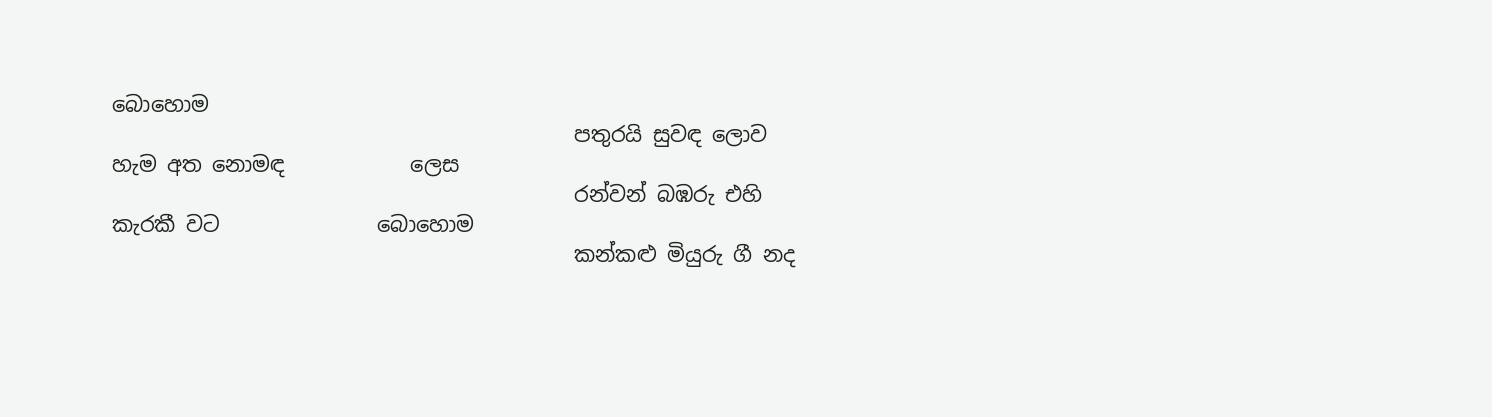බොහොම
                                            පතුරයි සුවඳ ලොව හැම අත නොමඳ            ලෙස
                                            රන්වන් බඹරු එහි කැරකී වට               බොහොම
                                            කන්කළු මියුරු ගී නද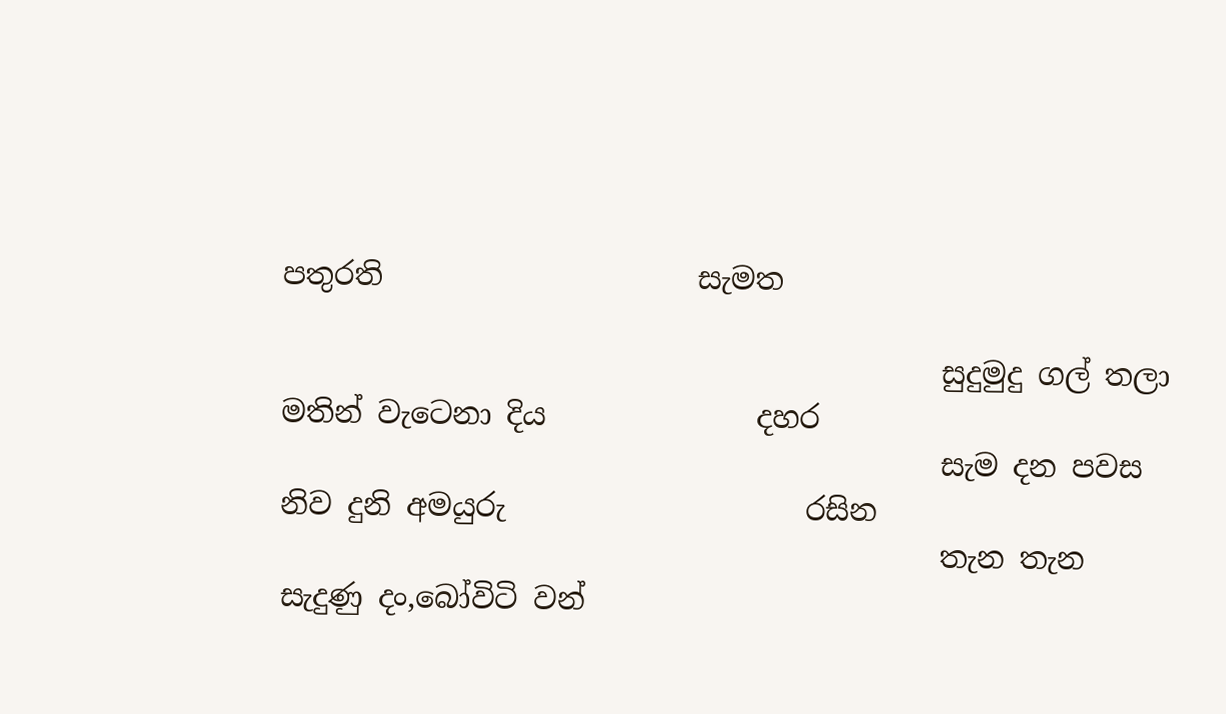පතුරති                     සැමත

                                            සුදුමුදු ගල් තලා මතින් වැටෙනා දිය              දහර
                                            සැම දන පවස නිව දුනි අමයුරු                    රසින
                                            තැන තැන සැදුණු දං,බෝවිටි වන්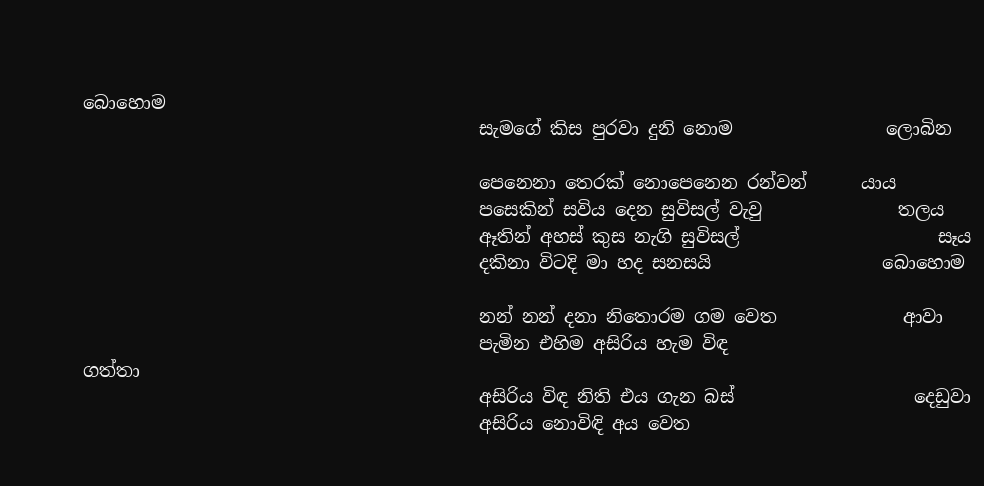බොහොම
                                            සැමගේ කිස පුරවා දුනි නොම                 ලොබින

                                            පෙනෙනා තෙරක් නොපෙනෙන රන්වන්      යාය
                                            පසෙකින් සවිය දෙන සුවිසල් වැවු               තලය
                                            ඈතින් අහස් කුස නැගි සුවිසල්                      සෑය
                                            දකිනා විටදි මා හද සනසයි                   බොහොම

                                            නන් නන් දනා නිතොරම ගම වෙත              ආවා
                                            පැමින එහිම අසිරිය හැම විඳ                      ගත්තා
                                            අසිරිය විඳ නිති එය ගැන බස්                    දෙඩුවා
                                            අසිරිය නොවිඳි අය වෙත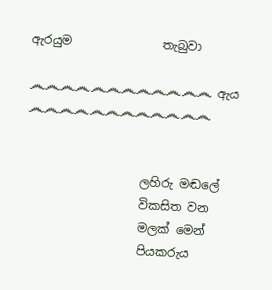ඇරයුම               තැබුවා

෴෴෴෴෴෴෴෴෴෴෴෴ ඇය ෴෴෴෴෴෴෴෴෴෴෴෴


                   ලහිරු මඬලේ
                   විකසිත වන
                   මලක් මෙන්
                   පියකරුය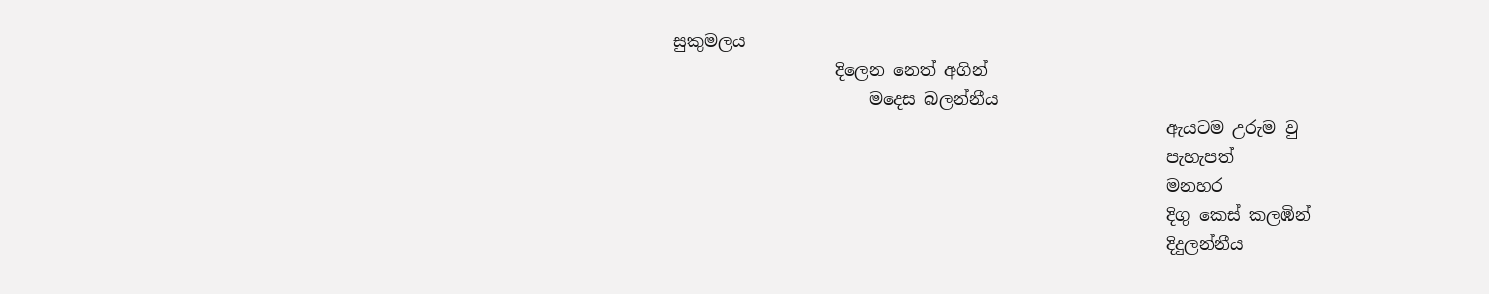සුකුමලය
                   දිලෙන නෙත් අගින්
                       මදෙස බලන්නීය
                                                          ඇයටම උරුම වු
                                                          පැහැපත්
                                                          මනහර
                                                          දිගු කෙස් කලඹින්
                                                          දිදුලන්නීය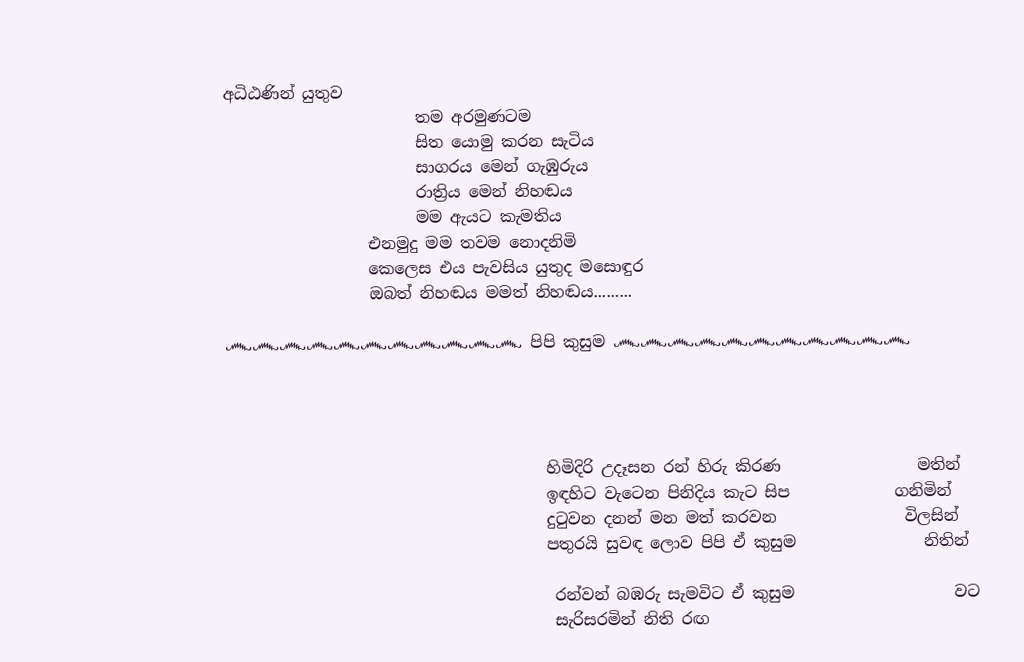අධිඨණින් යුතුව
                        තම අරමුණටම
                        සිත යොමු කරන සැටිය
                        සාගරය මෙන් ගැඹුරුය
                        රාත්‍රිය මෙන් නිහඬය
                        මම ඇයට කැමතිය
                  එනමුදු මම තවම නොදනිමි
                  කෙලෙස එය පැවසිය යුතුද මසොඳුර
                  ඔබත් නිහඬය මමත් නිහඬය.........

෴෴෴෴෴෴෴෴෴෴෴ පිපි කුසුම ෴෴෴෴෴෴෴෴෴෴෴




                                        හිමිදිරි උදෑසන රන් හිරු කිරණ                 මතින්
                                        ඉඳහිට වැටෙන පිනිදිය කැට සිප             ගනිමින්
                                        දුටුවන දනන් මන මත් කරවන                විලසින්
                                        පතුරයි සුවඳ ලොව පිපි ඒ කුසුම                නිතින්

                                         රන්වන් බඹරු සැමවිට ඒ කුසුම                    වට
                                         සැරිසරමින් නිති රඟ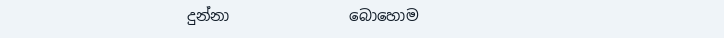දුන්නා                බොහොම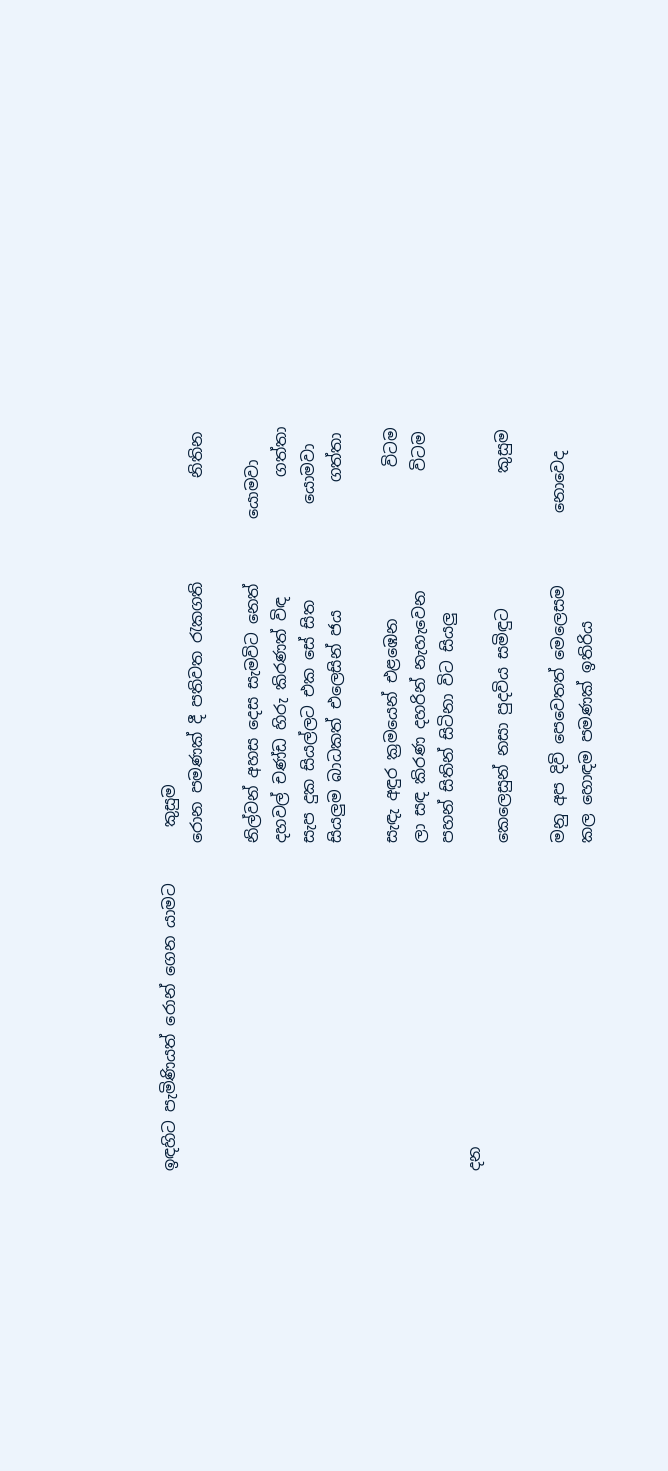ඉඳහිට පැමිණියත් රොන් ගෙන යාමට       කුසුම
                                         රොන පමණක් දී පතිවත රැකගති             නිතින

                                         නිල්වන් අහස දෙස සැමවිට නෙත්        යොමවා
                                         දහවල් චණ්ඩ හිරු කිරණත් විඳ               ගත්තා
                                         සැප දුක සියල්ලට එක සේ සිත            යොමවා
                                         සියලුම බාධකත් එලෙසින් ජය                ගත්තා

                                         සැඳැ අඳුර ක්‍රමයෙන් එළඹෙන                   විටම
                                         ලා සඳ කිරණ දහරින් නැහැවෙන               විටම
                                         පහන් සිතින් සිටිනා විට සියලු                      දන
                                         කෙලෙසුන් නසා පුදවිය සමිඳුට                 කුසුම

                                         මනු අප දිවි පෙවෙතත් මෙලෙසම         නොවෙද
                                         කල හොඳම පමණක් ඉතිරිය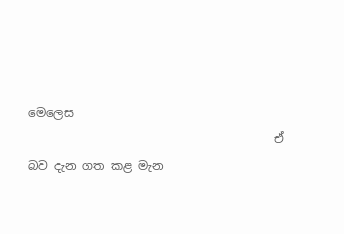මෙලෙස
                                         ඒ බව දැන ගත කළ මැන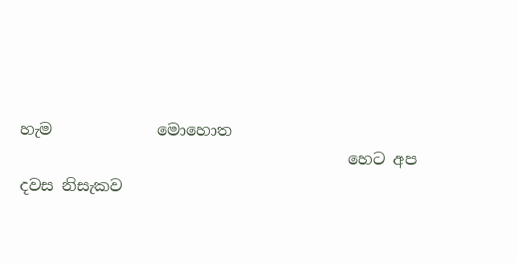හැම             මොහොත
                                         හෙට අප දවස නිසැකව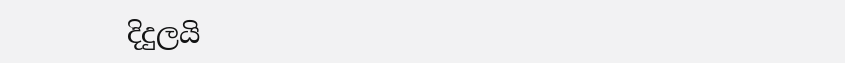දිදුලයි